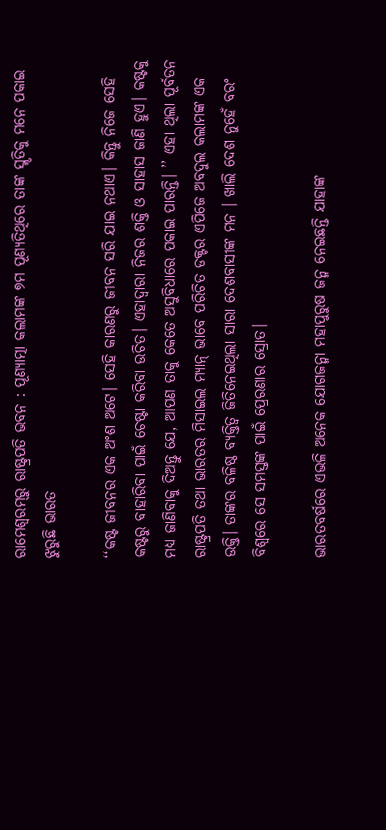ରାମେଶ୍ବରମ୍‌ରୁ ରାଷ୍ଟ୍ରପତି ଭବନ : ପୂଣ୍ୟାତ୍ମା କଲାମଙ୍କ ୭ମ ପୂଣ୍ୟତିଥିରେ ତାଙ୍କ ସ୍ମୃତିକୁ ମନେ ପକାଇ ଝୁରୁଛି ଭାରତ

‘‘କଷ୍ଟ ଜୀବନର ଏକ ଅଂଶ ଅଟେ। ସେହି କାରଣରୁ ଜୀବନ ସରି ଯାଇ ନଥାଏ। କିନ୍ତୁ ନିଜେ ସେହି କଷ୍ଟରୁ ବାହାରିବା ପାଇଁ ଚେଷ୍ଟା କରିବା ଉଚିତ। ଏହାଦ୍ବାରା ନିଜର ଶକ୍ତି ଓ ସାହାସ ଜାଣି ହୁଏ। କଷ୍ଟକୁ ମଧ୍ୟ ଜାଣିବାକୁ ଦିଅନ୍ତୁ ଯେ, ଆପଣ ତାକୁ କେତେ ଅସୁବିଧାରେ ପକାଇ ପାରନ୍ତି। ’’ ଏହା ଥିଲା ପୂର୍ବତନ ରାଷ୍ଟ୍ରପତି ତଥା ଭାରତର ମିସାଇଲ ମ୍ୟାନ୍ ଭାବେ ପରିଚିତ ଡକ୍ଟର ଏପିଜେ ଅବଦୁଲ କଲାମଙ୍କ ଏକ ଉକ୍ତି। ତାଙ୍କର ବଳିଷ୍ଠ ବ୍ୟକ୍ତିତ୍ୱ ଜିତିନେଇଥିଲା ସାରା ଦେଶବାସୀଙ୍କ ମନ । ଖାଲି ଦେଶ ନୁହେଁ ବରଂ ବିଶ୍ୱରେ ସେ ସମସ୍ତଙ୍କ ପାଇଁ ପ୍ରେରଣାର ସ୍ରୋତ।

ଭାରତବର୍ଷରେ ଏଭଳି ଅନେକ ଯୋଗଜନ୍ମା ମହାପୁରୁଷ ଜନ୍ମ ନେଇଛନ୍ତି ଯାହାଙ୍କ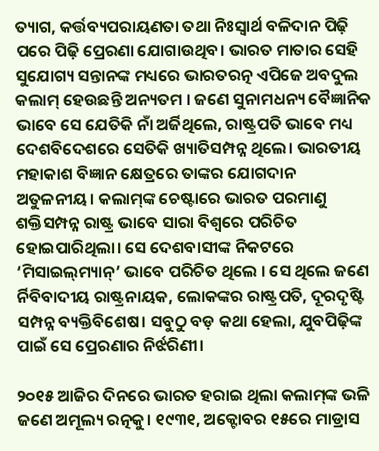ତ୍ୟାଗ, କର୍ତ୍ତବ୍ୟପରାୟଣତା ତଥା ନିଃସ୍ୱାର୍ଥ ବଳିଦାନ ପିଢ଼ି ପରେ ପିଢ଼ି ପ୍ରେରଣା ଯୋଗାଉଥିବ। ଭାରତ ମାତାର ସେହି ସୁଯୋଗ୍ୟ ସନ୍ତାନଙ୍କ ମଧ୍ୟରେ ଭାରତରତ୍ନ ଏପିଜେ ଅବଦୁଲ କଲାମ୍‌ ହେଉଛନ୍ତି ଅନ୍ୟତମ । ଜଣେ ସୁନାମଧନ୍ୟ ବୈଜ୍ଞାନିକ ଭାବେ ସେ ଯେତିକି ନାଁ ଅର୍ଜିଥିଲେ, ରାଷ୍ଟ୍ରପତି ଭାବେ ମଧ୍ୟ ଦେଶବିଦେଶରେ ସେତିକି ଖ୍ୟାତିସମ୍ପନ୍ନ ଥିଲେ। ଭାରତୀୟ ମହାକାଶ ବିଜ୍ଞାନ କ୍ଷେତ୍ରରେ ତାଙ୍କର ଯୋଗଦାନ ଅତୁଳନୀୟ। କଲାମ୍‌ଙ୍କ ଚେଷ୍ଟାରେ ଭାରତ ପରମାଣୁ ଶକ୍ତିସମ୍ପନ୍ନ ରାଷ୍ଟ୍ର ଭାବେ ସାରା ବିଶ୍ବରେ ପରିଚିତ ହୋଇପାରିଥିଲା। ସେ ଦେଶବାସୀଙ୍କ ନିକଟରେ ‘ମିସାଇଲ୍‌ମ୍ୟାନ୍‌’ ଭାବେ ପରିଚିତ ଥିଲେ । ସେ ଥିଲେ ଜଣେ ର୍ନିବିବାଦୀୟ ରାଷ୍ଟ୍ରନାୟକ, ଲୋକଙ୍କର ରାଷ୍ଟ୍ରପତି, ଦୂରଦୃଷ୍ଟି ସମ୍ପନ୍ନ ବ୍ୟକ୍ତିବିଶେଷ। ସବୁଠୁ ବଡ଼ କଥା ହେଲା, ଯୁବପିଢ଼ିଙ୍କ ପାଇଁ ସେ ପ୍ରେରଣାର ନିର୍ଝରିଣୀ।

୨୦୧୫ ଆଜିର ଦିନରେ ଭାରତ ହରାଇ ଥିଲା କଲାମ୍‌ଙ୍କ ଭଳି ଜଣେ ଅମୂଲ୍ୟ ରତ୍ନକୁ। ୧୯୩୧, ଅକ୍ଟୋବର ୧୫ରେ ମାଡ୍ରାସ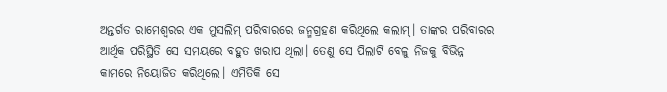ଅନ୍ତର୍ଗତ ରାମେଶ୍ବରର ଏକ ମୁସଲିମ୍‌ ପରିବାରରେ ଜନ୍ମଗ୍ରହଣ କରିଥିଲେ କଲାମ୍‌। ତାଙ୍କର ପରିବାରର ଆର୍ଥିକ ପରିସ୍ଥିତି ସେ ସମୟରେ ବହୁତ ଖରାପ ଥିଲା। ତେଣୁ ସେ ପିଲାଟି ବେଳୁ ନିଜକୁ ବିଭିନ୍ନ କାମରେ ନିୟୋଜିତ କରିଥିଲେ। ଏମିତିକି ସେ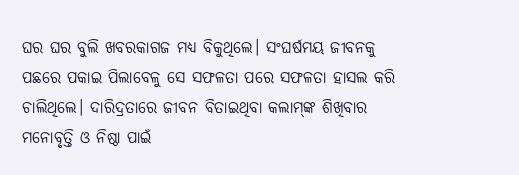ଘର ଘର ବୁଲି ଖବରକାଗଜ ମଧ୍ୟ ବିକୁଥିଲେ। ସଂଘର୍ଷମୟ ଜୀବନକୁ ପଛରେ ପକାଇ ପିଲାବେଳୁ ସେ ସଫଳତା ପରେ ସଫଳତା ହାସଲ କରି ଚାଲିଥିଲେ। ଦାରିଦ୍ରତାରେ ଜୀବନ ବିତାଇଥିବା କଲାମ୍‌ଙ୍କ ଶିଖିବାର ମନୋବୃତ୍ତି ଓ ନିଷ୍ଠା ପାଇଁ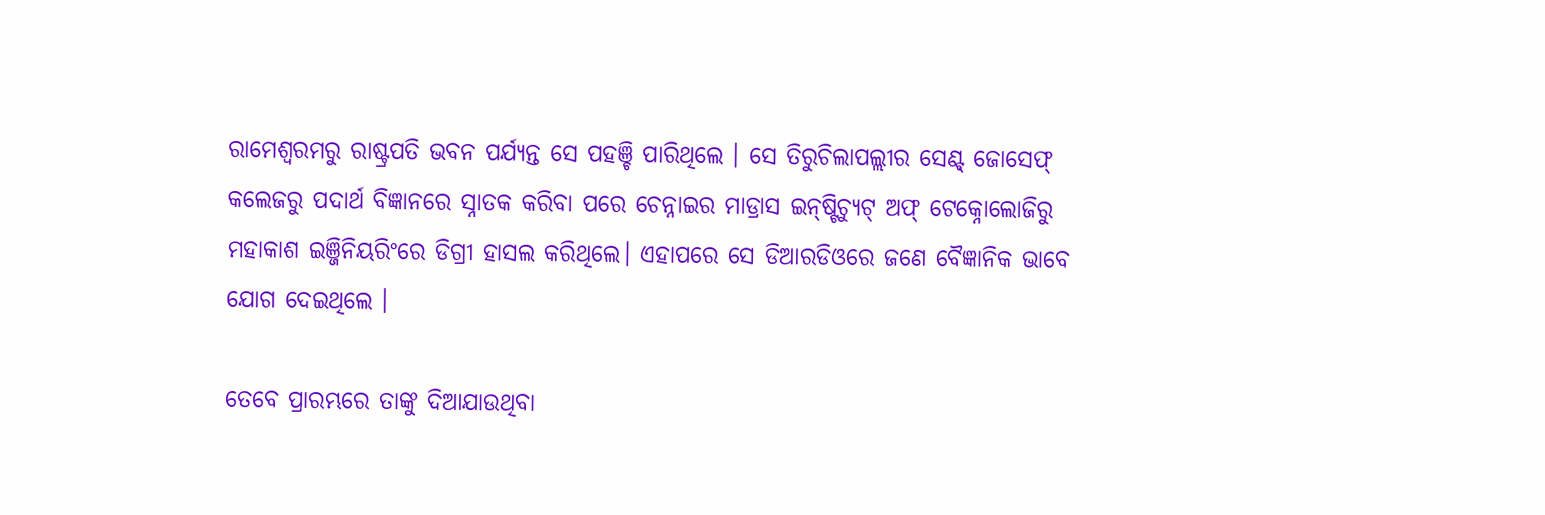ରାମେଶ୍ବରମରୁ ରାଷ୍ଟ୍ରପତି ଭବନ ପର୍ଯ୍ୟନ୍ତ ସେ ପହଞ୍ଚି ପାରିଥିଲେ । ସେ ତିରୁଚିଲାପଲ୍ଲୀର ସେଣ୍ଟ୍‌ ଜୋସେଫ୍ କଲେଜରୁ ପଦାର୍ଥ ବିଜ୍ଞାନରେ ସ୍ନାତକ କରିବା ପରେ ଚେନ୍ନାଇର ମାଡ୍ରାସ ଇନ୍‌ଷ୍ଟିଚ୍ୟୁଟ୍ ଅଫ୍ ଟେକ୍ନୋଲୋଜିରୁ ମହାକାଶ ଇଞ୍ଜିନିୟରିଂରେ ଡିଗ୍ରୀ ହାସଲ କରିଥିଲେ। ଏହାପରେ ସେ ଡିଆରଡିଓରେ ଜଣେ ବୈଜ୍ଞାନିକ ଭାବେ ଯୋଗ ଦେଇଥିଲେ ।

ତେବେ ପ୍ରାରମ୍ଭରେ ତାଙ୍କୁ ଦିଆଯାଉଥିବା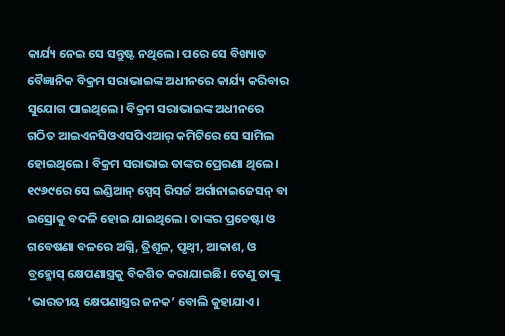କାର୍ଯ୍ୟ ନେଇ ସେ ସନ୍ତୁଷ୍ଟ ନଥିଲେ। ପରେ ସେ ବିଖ୍ୟାତ ବୈଜ୍ଞାନିକ ବିକ୍ରମ ସରାଭାଇଙ୍କ ଅଧୀନରେ କାର୍ଯ୍ୟ କରିବାର ସୁଯୋଗ ପାଇଥିଲେ। ବିକ୍ରମ ସରାଭାଇଙ୍କ ଅଧୀନରେ ଗଠିତ ଆଇଏନସିଓଏସପିଏଆର୍ କମିଟିରେ ସେ ସାମିଲ ହୋଇଥିଲେ। ବିକ୍ରମ ସରାଭାଇ ତାଙ୍କର ପ୍ରେରଣା ଥିଲେ। ୧୯୬୯ରେ ସେ ଇଣ୍ଡିଆନ୍ ସ୍ପେସ୍ ରିସର୍ଚ୍ଚ ଅର୍ଗାନାଇଜେସନ୍ ବା ଇସ୍ରୋକୁ ବଦଳି ହୋଇ ଯାଇଥିଲେ। ତାଙ୍କର ପ୍ରଚେଷ୍ଟା ଓ ଗବେଷଣା ବଳରେ ଅଗ୍ନି, ତ୍ରିଶୂଳ, ପୃଥ୍ବୀ, ଆକାଶ, ଓ ବ୍ରହ୍ମୋସ୍‌ କ୍ଷେପଣାସ୍ତ୍ରକୁ ବିକଶିତ କରାଯାଇଛି। ତେଣୁ ତାଙ୍କୁ ‘ଭାରତୀୟ କ୍ଷେପଣାସ୍ତ୍ରର ଜନକ’ ବୋଲି କୁହାଯାଏ।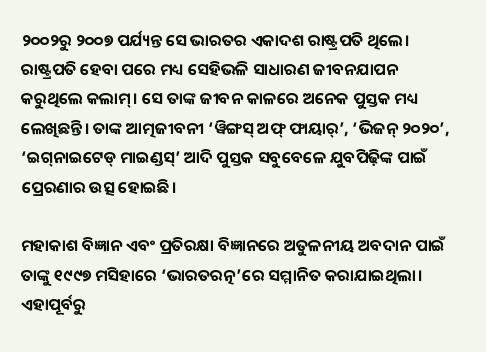୨୦୦୨ରୁ ୨୦୦୭ ପର୍ଯ୍ୟନ୍ତ ସେ ଭାରତର ଏକାଦଶ ରାଷ୍ଟ୍ରପତି ଥିଲେ। ରାଷ୍ଟ୍ରପତି ହେବା ପରେ ମଧ୍ୟ ସେହିଭଳି ସାଧାରଣ ଜୀବନଯାପନ କରୁଥିଲେ କଲାମ୍‌। ସେ ତାଙ୍କ ଜୀବନ କାଳରେ ଅନେକ ପୁସ୍ତକ ମଧ୍ୟ ଲେଖିଛନ୍ତି। ତାଙ୍କ ଆତ୍ମଜୀବନୀ ‘ୱିଙ୍ଗସ୍‌ ଅଫ୍‌ ଫାୟାର୍’, ‘ଭିଜନ୍‌ ୨୦୨୦’, ‘ଇଗ୍‌ନାଇଟେଡ୍‌ ମାଇଣ୍ଡସ୍’ ଆଦି ପୁସ୍ତକ ସବୁବେଳେ ଯୁବପିଢ଼ିଙ୍କ ପାଇଁ ପ୍ରେରଣାର ଉତ୍ସ ହୋଇଛି।

ମହାକାଶ ବିଜ୍ଞାନ ଏବଂ ପ୍ରତିରକ୍ଷା ବିଜ୍ଞାନରେ ଅତୁଳନୀୟ ଅବଦାନ ପାଇଁ ତାଙ୍କୁ ୧୯୯୭ ମସିହାରେ ‘ଭାରତରତ୍ନ’ରେ ସମ୍ମାନିତ କରାଯାଇଥିଲା। ଏହାପୂର୍ବରୁ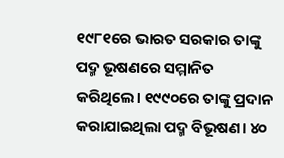୧୯୮୧ରେ ଭାରତ ସରକାର ତାଙ୍କୁ ପଦ୍ମ ଭୂଷଣରେ ସମ୍ମାନିତ କରିଥିଲେ। ୧୯୯୦ରେ ତାଙ୍କୁ ପ୍ରଦାନ କରାଯାଇଥିଲା ପଦ୍ମ ବିଭୂଷଣ। ୪୦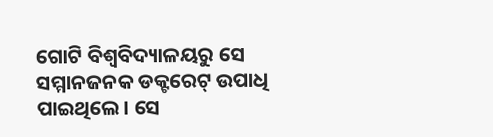ଗୋଟି ବିଶ୍ବବିଦ୍ୟାଳୟରୁ ସେ ସମ୍ମାନଜନକ ଡକ୍ଟରେଟ୍‌ ଉପାଧି ପାଇଥିଲେ। ସେ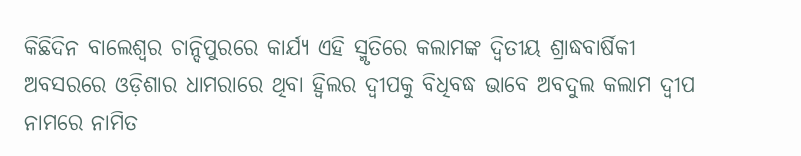କିଛିଦିନ ବାଲେଶ୍ବର ଚାନ୍ଦିପୁରରେ କାର୍ଯ୍ୟ ଏହି ସ୍ମୃତିରେ କଲାମଙ୍କ ଦ୍ୱିତୀୟ ଶ୍ରାଦ୍ଧବାର୍ଷିକୀ ଅବସରରେ ଓଡ଼ିଶାର ଧାମରାରେ ଥିବା ହ୍ୱିଲର ଦ୍ୱୀପକୁ ବିଧିବଦ୍ଧ ଭାବେ ଅବଦୁଲ କଲାମ ଦ୍ୱୀପ ନାମରେ ନାମିତ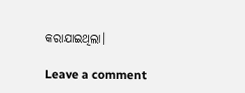କରାଯାଇଥିଲା।

Leave a comment